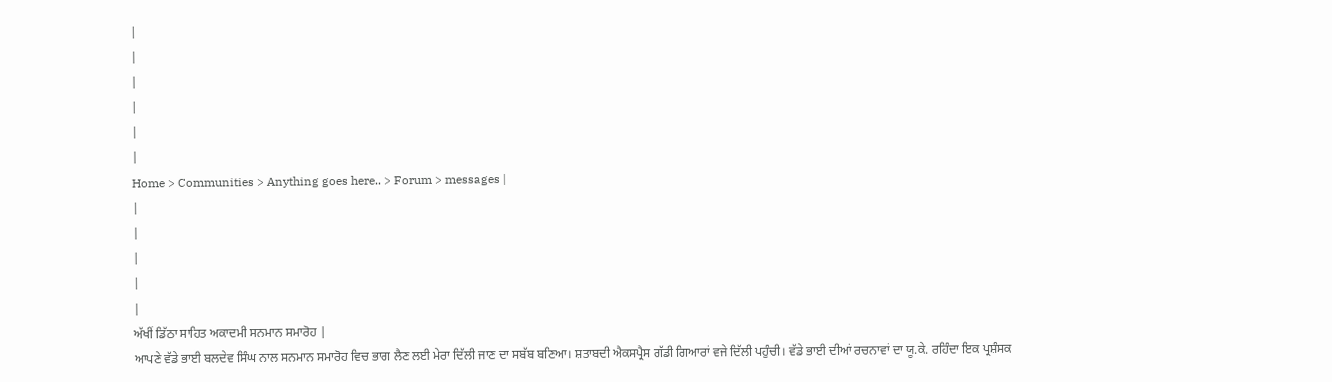|
|
|
|
|
|
Home > Communities > Anything goes here.. > Forum > messages |
|
|
|
|
|
ਅੱਖੀਂ ਡਿੱਠਾ ਸਾਹਿਤ ਅਕਾਦਮੀ ਸਨਮਾਨ ਸਮਾਰੋਹ |
ਆਪਣੇ ਵੱਡੇ ਭਾਈ ਬਲਦੇਵ ਸਿੰਘ ਨਾਲ ਸਨਮਾਨ ਸਮਾਰੋਹ ਵਿਚ ਭਾਗ ਲੈਣ ਲਈ ਮੇਰਾ ਦਿੱਲੀ ਜਾਣ ਦਾ ਸਬੱਬ ਬਣਿਆ। ਸ਼ਤਾਬਦੀ ਐਕਸਪ੍ਰੈਸ ਗੱਡੀ ਗਿਆਰਾਂ ਵਜੇ ਦਿੱਲੀ ਪਹੁੰਚੀ। ਵੱਡੇ ਭਾਈ ਦੀਆਂ ਰਚਨਾਵਾਂ ਦਾ ਯੂ.ਕੇ. ਰਹਿੰਦਾ ਇਕ ਪ੍ਰਸ਼ੰਸਕ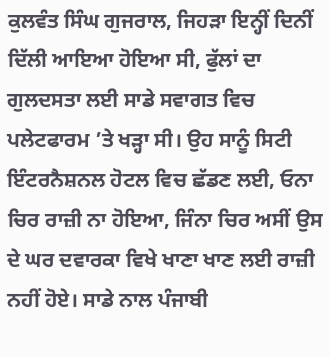ਕੁਲਵੰਤ ਸਿੰਘ ਗੁਜਰਾਲ, ਜਿਹੜਾ ਇਨ੍ਹੀਂ ਦਿਨੀਂ ਦਿੱਲੀ ਆਇਆ ਹੋਇਆ ਸੀ, ਫੁੱਲਾਂ ਦਾ ਗੁਲਦਸਤਾ ਲਈ ਸਾਡੇ ਸਵਾਗਤ ਵਿਚ ਪਲੇਟਫਾਰਮ ’ਤੇ ਖੜ੍ਹਾ ਸੀ। ਉਹ ਸਾਨੂੰ ਸਿਟੀ ਇੰਟਰਨੈਸ਼ਨਲ ਹੋਟਲ ਵਿਚ ਛੱਡਣ ਲਈ, ਓਨਾ ਚਿਰ ਰਾਜ਼ੀ ਨਾ ਹੋਇਆ, ਜਿੰਨਾ ਚਿਰ ਅਸੀਂ ਉਸ ਦੇ ਘਰ ਦਵਾਰਕਾ ਵਿਖੇ ਖਾਣਾ ਖਾਣ ਲਈ ਰਾਜ਼ੀ ਨਹੀਂ ਹੋਏ। ਸਾਡੇ ਨਾਲ ਪੰਜਾਬੀ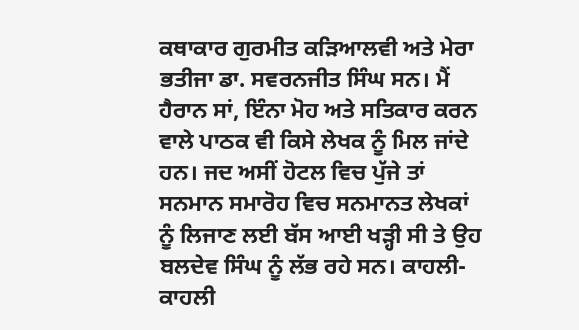ਕਥਾਕਾਰ ਗੁਰਮੀਤ ਕੜਿਆਲਵੀ ਅਤੇ ਮੇਰਾ ਭਤੀਜਾ ਡਾ. ਸਵਰਨਜੀਤ ਸਿੰਘ ਸਨ। ਮੈਂ ਹੈਰਾਨ ਸਾਂ, ਇੰਨਾ ਮੋਹ ਅਤੇ ਸਤਿਕਾਰ ਕਰਨ ਵਾਲੇ ਪਾਠਕ ਵੀ ਕਿਸੇ ਲੇਖਕ ਨੂੰ ਮਿਲ ਜਾਂਦੇ ਹਨ। ਜਦ ਅਸੀਂ ਹੋਟਲ ਵਿਚ ਪੁੱਜੇ ਤਾਂ ਸਨਮਾਨ ਸਮਾਰੋਹ ਵਿਚ ਸਨਮਾਨਤ ਲੇਖਕਾਂ ਨੂੰ ਲਿਜਾਣ ਲਈ ਬੱਸ ਆਈ ਖੜ੍ਹੀ ਸੀ ਤੇ ਉਹ ਬਲਦੇਵ ਸਿੰਘ ਨੂੰ ਲੱਭ ਰਹੇ ਸਨ। ਕਾਹਲੀ-ਕਾਹਲੀ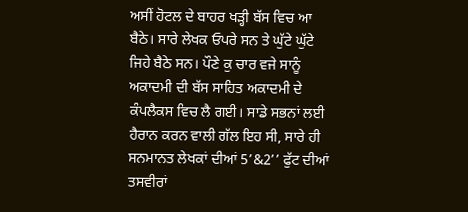ਅਸੀਂ ਹੋਟਲ ਦੇ ਬਾਹਰ ਖੜ੍ਹੀ ਬੱਸ ਵਿਚ ਆ ਬੈਠੇ। ਸਾਰੇ ਲੇਖਕ ਓਪਰੇ ਸਨ ਤੇ ਘੁੱਟੇ ਘੁੱਟੇ ਜਿਹੇ ਬੈਠੇ ਸਨ। ਪੌਣੇ ਕੁ ਚਾਰ ਵਜੇ ਸਾਨੂੰ ਅਕਾਦਮੀ ਦੀ ਬੱਸ ਸਾਹਿਤ ਅਕਾਦਮੀ ਦੇ ਕੰਪਲੈਕਸ ਵਿਚ ਲੈ ਗਈ। ਸਾਡੇ ਸਭਨਾਂ ਲਈ ਹੈਰਾਨ ਕਰਨ ਵਾਲੀ ਗੱਲ ਇਹ ਸੀ, ਸਾਰੇ ਹੀ ਸਨਮਾਨਤ ਲੇਖਕਾਂ ਦੀਆਂ 5’&2’’ ਫੁੱਟ ਦੀਆਂ ਤਸਵੀਰਾਂ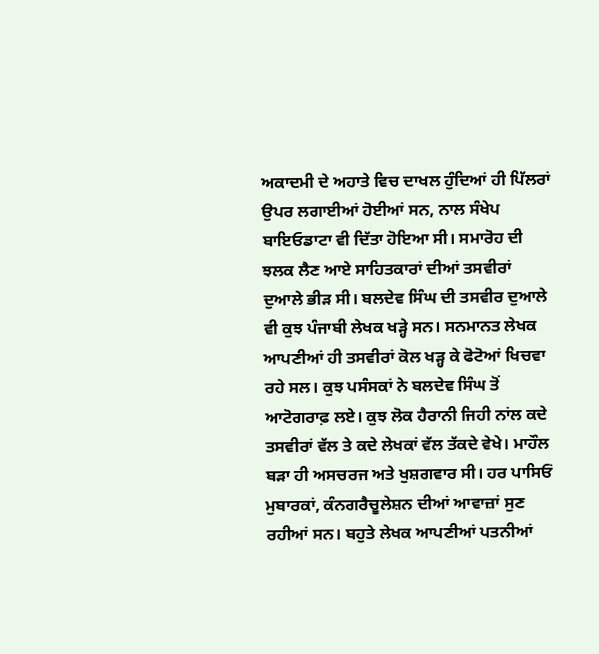ਅਕਾਦਮੀ ਦੇ ਅਹਾਤੇ ਵਿਚ ਦਾਖਲ ਹੁੰਦਿਆਂ ਹੀ ਪਿੱਲਰਾਂ ਉਪਰ ਲਗਾਈਆਂ ਹੋਈਆਂ ਸਨ, ਨਾਲ ਸੰਖੇਪ ਬਾਇਓਡਾਟਾ ਵੀ ਦਿੱਤਾ ਹੋਇਆ ਸੀ। ਸਮਾਰੋਹ ਦੀ ਝਲਕ ਲੈਣ ਆਏ ਸਾਹਿਤਕਾਰਾਂ ਦੀਆਂ ਤਸਵੀਰਾਂ ਦੁਆਲੇ ਭੀੜ ਸੀ। ਬਲਦੇਵ ਸਿੰਘ ਦੀ ਤਸਵੀਰ ਦੁਆਲੇ ਵੀ ਕੁਝ ਪੰਜਾਬੀ ਲੇਖਕ ਖੜ੍ਹੇ ਸਨ। ਸਨਮਾਨਤ ਲੇਖਕ ਆਪਣੀਆਂ ਹੀ ਤਸਵੀਰਾਂ ਕੋਲ ਖੜ੍ਹ ਕੇ ਫੋਟੋਆਂ ਖਿਚਵਾ ਰਹੇ ਸਲ। ਕੁਝ ਪਸੰਸਕਾਂ ਨੇ ਬਲਦੇਵ ਸਿੰਘ ਤੋਂ ਆਟੋਗਰਾਫ਼ ਲਏ। ਕੁਝ ਲੋਕ ਹੈਰਾਨੀ ਜਿਹੀ ਨਾਂਲ ਕਦੇ ਤਸਵੀਰਾਂ ਵੱਲ ਤੇ ਕਦੇ ਲੇਖਕਾਂ ਵੱਲ ਤੱਕਦੇ ਵੇਖੇ। ਮਾਹੌਲ ਬੜਾ ਹੀ ਅਸਚਰਜ ਅਤੇ ਖੁਸ਼ਗਵਾਰ ਸੀ। ਹਰ ਪਾਸਿਓਂ ਮੁਬਾਰਕਾਂ, ਕੰਨਗਰੈਚੂਲੇਸ਼ਨ ਦੀਆਂ ਆਵਾਜ਼ਾਂ ਸੁਣ ਰਹੀਆਂ ਸਨ। ਬਹੁਤੇ ਲੇਖਕ ਆਪਣੀਆਂ ਪਤਨੀਆਂ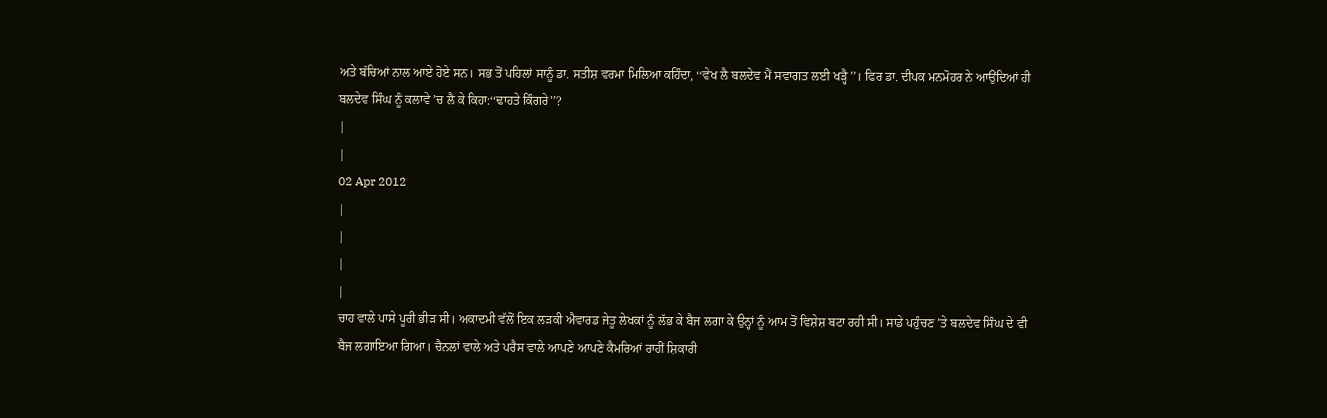ਅਤੇ ਬੱਚਿਆਂ ਨਾਲ ਆਏ ਹੋਏ ਸਨ। ਸਭ ਤੋਂ ਪਹਿਲਾਂ ਸਾਨੂੰ ਡਾ. ਸਤੀਸ਼ ਵਰਮਾ ਮਿਲਿਆ ਕਹਿੰਦਾ, ‘‘ਵੇਖ ਲੈ ਬਲਦੇਵ ਮੈਂ ਸਵਾਗਤ ਲਈ ਖੜ੍ਹੈ’’। ਫਿਰ ਡਾ. ਦੀਪਕ ਮਨਮੋਹਰ ਨੇ ਆਉਂਦਿਆਂ ਹੀ ਬਲਦੇਵ ਸਿੰਘ ਨੂੰ ਕਲਾਵੇ ’ਚ ਲੈ ਕੇ ਕਿਹਾ:‘‘ਢਾਹਤੇ ਕਿੰਗਰੇ’’?
|
|
02 Apr 2012
|
|
|
|
ਚਾਹ ਵਾਲੇ ਪਾਸੇ ਪੂਰੀ ਭੀੜ ਸੀ। ਅਕਾਦਮੀ ਵੱਲੋਂ ਇਕ ਲੜਕੀ ਐਵਾਰਡ ਜੇਤੂ ਲੇਖਕਾਂ ਨੂੰ ਲੱਭ ਕੇ ਬੈਜ ਲਗਾ ਕੇ ਉਨ੍ਹਾਂ ਨੂੰ ਆਮ ਤੋਂ ਵਿਸ਼ੇਸ਼ ਬਟਾ ਰਹੀ ਸੀ। ਸਾਡੇ ਪਹੁੰਚਣ ’ਤੇ ਬਲਦੇਵ ਸਿੰਘ ਦੇ ਵੀ ਬੈਜ ਲਗਾਇਆ ਗਿਆ। ਚੈਨਲਾਂ ਵਾਲੇ ਅਤੇ ਪਰੈਸ ਵਾਲੇ ਆਪਣੇ ਆਪਣੇ ਕੈਮਰਿਆਂ ਰਾਹੀਂ ਸ਼ਿਕਾਰੀ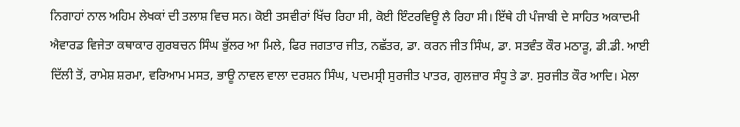ਨਿਗਾਹਾਂ ਨਾਲ ਅਹਿਮ ਲੇਖਕਾਂ ਦੀ ਤਲਾਸ਼ ਵਿਚ ਸਨ। ਕੋਈ ਤਸਵੀਰਾਂ ਖਿੱਚ ਰਿਹਾ ਸੀ, ਕੋਈ ਇੰਟਰਵਿਊ ਲੈ ਰਿਹਾ ਸੀ। ਇੱਥੇ ਹੀ ਪੰਜਾਬੀ ਦੇ ਸਾਹਿਤ ਅਕਾਦਮੀ ਐਵਾਰਡ ਵਿਜੇਤਾ ਕਥਾਕਾਰ ਗੁਰਬਚਨ ਸਿੰਘ ਭੁੱਲਰ ਆ ਮਿਲੇ, ਫਿਰ ਜਗਤਾਰ ਜੀਤ, ਨਛੱਤਰ, ਡਾ. ਕਰਨ ਜੀਤ ਸਿੰਘ, ਡਾ. ਸਤਵੰਤ ਕੌਰ ਮਠਾੜੂ, ਡੀ.ਡੀ. ਆਈ ਦਿੱਲੀ ਤੋਂ, ਰਾਮੇਸ਼ ਸ਼ਰਮਾ, ਵਰਿਆਮ ਮਸਤ, ਭਾਊ ਨਾਵਲ ਵਾਲਾ ਦਰਸ਼ਨ ਸਿੰਘ, ਪਦਮਸ੍ਰੀ ਸੁਰਜੀਤ ਪਾਤਰ, ਗੁਲਜ਼ਾਰ ਸੰਧੂ ਤੇ ਡਾ. ਸੁਰਜੀਤ ਕੌਰ ਆਦਿ। ਮੇਲਾ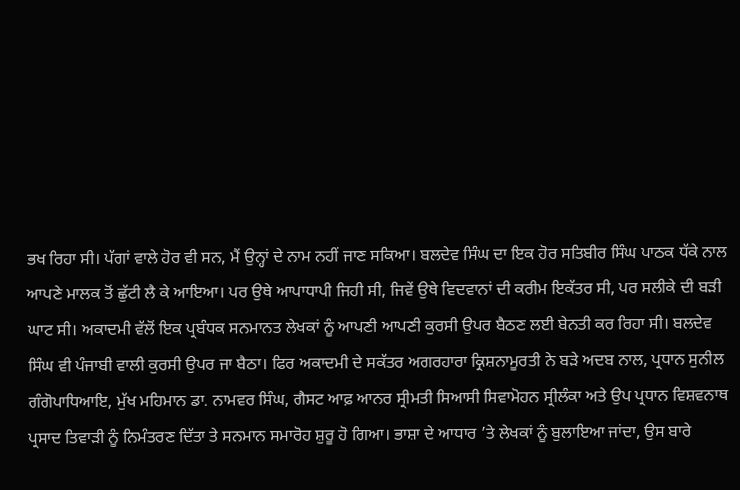ਭਖ ਰਿਹਾ ਸੀ। ਪੱਗਾਂ ਵਾਲੇ ਹੋਰ ਵੀ ਸਨ, ਮੈਂ ਉਨ੍ਹਾਂ ਦੇ ਨਾਮ ਨਹੀਂ ਜਾਣ ਸਕਿਆ। ਬਲਦੇਵ ਸਿੰਘ ਦਾ ਇਕ ਹੋਰ ਸਤਿਬੀਰ ਸਿੰਘ ਪਾਠਕ ਧੱਕੇ ਨਾਲ ਆਪਣੇ ਮਾਲਕ ਤੋਂ ਛੁੱਟੀ ਲੈ ਕੇ ਆਇਆ। ਪਰ ਉਥੇ ਆਪਾਧਾਪੀ ਜਿਹੀ ਸੀ, ਜਿਵੇਂ ਉਥੇ ਵਿਦਵਾਨਾਂ ਦੀ ਕਰੀਮ ਇਕੱਤਰ ਸੀ, ਪਰ ਸਲੀਕੇ ਦੀ ਬੜੀ ਘਾਟ ਸੀ। ਅਕਾਦਮੀ ਵੱਲੋਂ ਇਕ ਪ੍ਰਬੰਧਕ ਸਨਮਾਨਤ ਲੇਖਕਾਂ ਨੂੰ ਆਪਣੀ ਆਪਣੀ ਕੁਰਸੀ ਉਪਰ ਬੈਠਣ ਲਈ ਬੇਨਤੀ ਕਰ ਰਿਹਾ ਸੀ। ਬਲਦੇਵ ਸਿੰਘ ਵੀ ਪੰਜਾਬੀ ਵਾਲੀ ਕੁਰਸੀ ਉਪਰ ਜਾ ਬੈਠਾ। ਫਿਰ ਅਕਾਦਮੀ ਦੇ ਸਕੱਤਰ ਅਗਰਹਾਰਾ ਕ੍ਰਿਸ਼ਨਾਮੂਰਤੀ ਨੇ ਬੜੇ ਅਦਬ ਨਾਲ, ਪ੍ਰਧਾਨ ਸੁਨੀਲ ਗੰਗੋਪਾਧਿਆਇ, ਮੁੱਖ ਮਹਿਮਾਨ ਡਾ. ਨਾਮਵਰ ਸਿੰਘ, ਗੈਸਟ ਆਫ਼ ਆਨਰ ਸ੍ਰੀਮਤੀ ਸਿਆਸੀ ਸਿਵਾਮੋਹਨ ਸ੍ਰੀਲੰਕਾ ਅਤੇ ਉਪ ਪ੍ਰਧਾਨ ਵਿਸ਼ਵਨਾਥ ਪ੍ਰਸਾਦ ਤਿਵਾੜੀ ਨੂੰ ਨਿਮੰਤਰਣ ਦਿੱਤਾ ਤੇ ਸਨਮਾਨ ਸਮਾਰੋਹ ਸ਼ੁਰੂ ਹੋ ਗਿਆ। ਭਾਸ਼ਾ ਦੇ ਆਧਾਰ ’ਤੇ ਲੇਖਕਾਂ ਨੂੰ ਬੁਲਾਇਆ ਜਾਂਦਾ, ਉਸ ਬਾਰੇ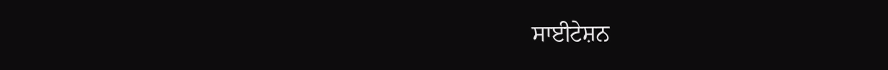ਸਾਈਟੇਸ਼ਨ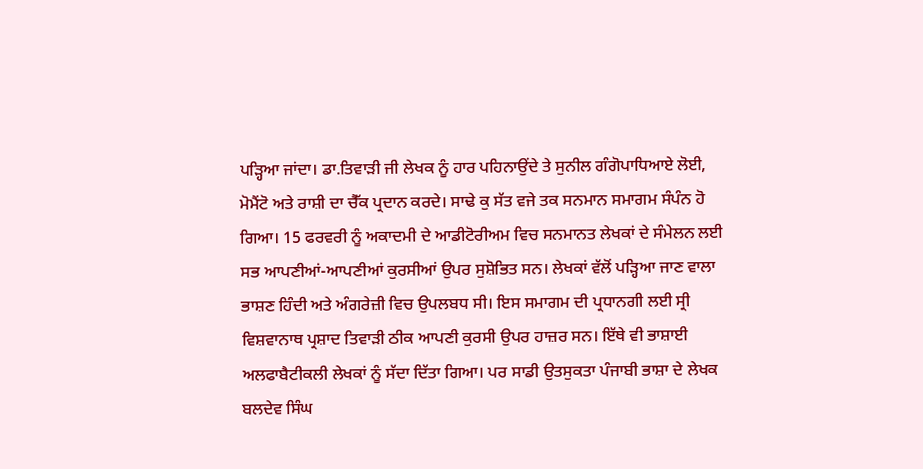ਪੜ੍ਹਿਆ ਜਾਂਦਾ। ਡਾ.ਤਿਵਾੜੀ ਜੀ ਲੇਖਕ ਨੂੰ ਹਾਰ ਪਹਿਨਾਉਂਦੇ ਤੇ ਸੁਨੀਲ ਗੰਗੋਪਾਧਿਆਏ ਲੋਈ, ਮੋਮੈਂਟੋ ਅਤੇ ਰਾਸ਼ੀ ਦਾ ਚੈੱਕ ਪ੍ਰਦਾਨ ਕਰਦੇ। ਸਾਢੇ ਕੁ ਸੱਤ ਵਜੇ ਤਕ ਸਨਮਾਨ ਸਮਾਗਮ ਸੰਪੰਨ ਹੋ ਗਿਆ। 15 ਫਰਵਰੀ ਨੂੰ ਅਕਾਦਮੀ ਦੇ ਆਡੀਟੋਰੀਅਮ ਵਿਚ ਸਨਮਾਨਤ ਲੇਖਕਾਂ ਦੇ ਸੰਮੇਲਨ ਲਈ ਸਭ ਆਪਣੀਆਂ-ਆਪਣੀਆਂ ਕੁਰਸੀਆਂ ਉਪਰ ਸੁਸ਼ੋਭਿਤ ਸਨ। ਲੇਖਕਾਂ ਵੱਲੋਂ ਪੜ੍ਹਿਆ ਜਾਣ ਵਾਲਾ ਭਾਸ਼ਣ ਹਿੰਦੀ ਅਤੇ ਅੰਗਰੇਜ਼ੀ ਵਿਚ ਉਪਲਬਧ ਸੀ। ਇਸ ਸਮਾਗਮ ਦੀ ਪ੍ਰਧਾਨਗੀ ਲਈ ਸ੍ਰੀ ਵਿਸ਼ਵਾਨਾਥ ਪ੍ਰਸ਼ਾਦ ਤਿਵਾੜੀ ਠੀਕ ਆਪਣੀ ਕੁਰਸੀ ਉਪਰ ਹਾਜ਼ਰ ਸਨ। ਇੱਥੇ ਵੀ ਭਾਸ਼ਾਈ ਅਲਫਾਬੈਟੀਕਲੀ ਲੇਖਕਾਂ ਨੂੰ ਸੱਦਾ ਦਿੱਤਾ ਗਿਆ। ਪਰ ਸਾਡੀ ਉਤਸੁਕਤਾ ਪੰਜਾਬੀ ਭਾਸ਼ਾ ਦੇ ਲੇਖਕ ਬਲਦੇਵ ਸਿੰਘ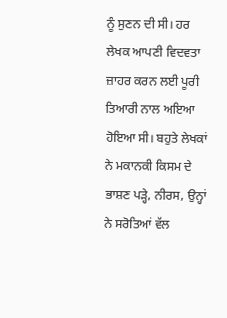ਨੂੰ ਸੁਣਨ ਦੀ ਸੀ। ਹਰ ਲੇਖਕ ਆਪਣੀ ਵਿਦਵਤਾ ਜ਼ਾਹਰ ਕਰਨ ਲਈ ਪੂਰੀ ਤਿਆਰੀ ਨਾਲ ਅਇਆ ਹੋਇਆ ਸੀ। ਬਹੁਤੇ ਲੇਖਕਾਂ ਨੇ ਮਕਾਨਕੀ ਕਿਸਮ ਦੇ ਭਾਸ਼ਣ ਪੜ੍ਹੇ, ਨੀਰਸ, ਉਨ੍ਹਾਂ ਨੇ ਸਰੋਤਿਆਂ ਵੱਲ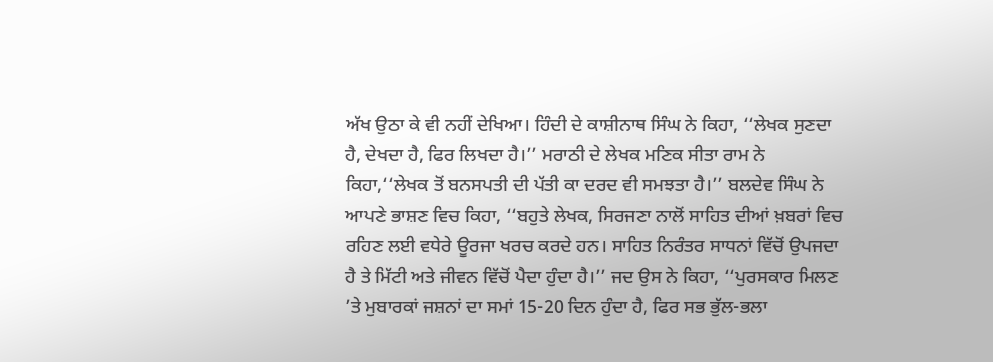ਅੱਖ ਉਠਾ ਕੇ ਵੀ ਨਹੀਂ ਦੇਖਿਆ। ਹਿੰਦੀ ਦੇ ਕਾਸ਼ੀਨਾਥ ਸਿੰਘ ਨੇ ਕਿਹਾ, ‘‘ਲੇਖਕ ਸੁਣਦਾ ਹੈ, ਦੇਖਦਾ ਹੈ, ਫਿਰ ਲਿਖਦਾ ਹੈ।’’ ਮਰਾਠੀ ਦੇ ਲੇਖਕ ਮਣਿਕ ਸੀਤਾ ਰਾਮ ਨੇ ਕਿਹਾ,‘‘ਲੇਖਕ ਤੋਂ ਬਨਸਪਤੀ ਦੀ ਪੱਤੀ ਕਾ ਦਰਦ ਵੀ ਸਮਝਤਾ ਹੈ।’’ ਬਲਦੇਵ ਸਿੰਘ ਨੇ ਆਪਣੇ ਭਾਸ਼ਣ ਵਿਚ ਕਿਹਾ, ‘‘ਬਹੁਤੇ ਲੇਖਕ, ਸਿਰਜਣਾ ਨਾਲੋਂ ਸਾਹਿਤ ਦੀਆਂ ਖ਼ਬਰਾਂ ਵਿਚ ਰਹਿਣ ਲਈ ਵਧੇਰੇ ਊਰਜਾ ਖਰਚ ਕਰਦੇ ਹਨ। ਸਾਹਿਤ ਨਿਰੰਤਰ ਸਾਧਨਾਂ ਵਿੱਚੋਂ ਉਪਜਦਾ ਹੈ ਤੇ ਮਿੱਟੀ ਅਤੇ ਜੀਵਨ ਵਿੱਚੋਂ ਪੈਦਾ ਹੁੰਦਾ ਹੈ।’’ ਜਦ ਉਸ ਨੇ ਕਿਹਾ, ‘‘ਪੁਰਸਕਾਰ ਮਿਲਣ ’ਤੇ ਮੁਬਾਰਕਾਂ ਜਸ਼ਨਾਂ ਦਾ ਸਮਾਂ 15-20 ਦਿਨ ਹੁੰਦਾ ਹੈ, ਫਿਰ ਸਭ ਭੁੱਲ-ਭਲਾ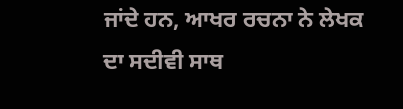ਜਾਂਦੇ ਹਨ, ਆਖਰ ਰਚਨਾ ਨੇ ਲੇਖਕ ਦਾ ਸਦੀਵੀ ਸਾਥ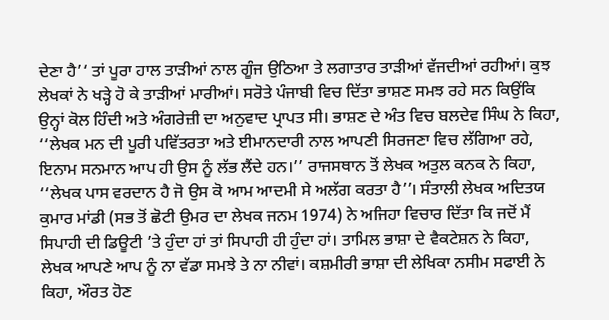ਦੇਣਾ ਹੈ’‘ ਤਾਂ ਪੂਰਾ ਹਾਲ ਤਾੜੀਆਂ ਨਾਲ ਗੂੰਜ ਉਠਿਆ ਤੇ ਲਗਾਤਾਰ ਤਾੜੀਆਂ ਵੱਜਦੀਆਂ ਰਹੀਆਂ। ਕੁਝ ਲੇਖਕਾਂ ਨੇ ਖੜ੍ਹੇ ਹੋ ਕੇ ਤਾੜੀਆਂ ਮਾਰੀਆਂ। ਸਰੋਤੇ ਪੰਜਾਬੀ ਵਿਚ ਦਿੱਤਾ ਭਾਸ਼ਣ ਸਮਝ ਰਹੇ ਸਨ ਕਿਉਂਕਿ ਉਨ੍ਹਾਂ ਕੋਲ ਹਿੰਦੀ ਅਤੇ ਅੰਗਰੇਜ਼ੀ ਦਾ ਅਨੁਵਾਦ ਪ੍ਰਾਪਤ ਸੀ। ਭਾਸ਼ਣ ਦੇ ਅੰਤ ਵਿਚ ਬਲਦੇਵ ਸਿੰਘ ਨੇ ਕਿਹਾ, ‘‘ਲੇਖਕ ਮਨ ਦੀ ਪੂਰੀ ਪਵਿੱਤਰਤਾ ਅਤੇ ਈਮਾਨਦਾਰੀ ਨਾਲ ਆਪਣੀ ਸਿਰਜਣਾ ਵਿਚ ਲੱਗਿਆ ਰਹੇ, ਇਨਾਮ ਸਨਮਾਨ ਆਪ ਹੀ ਉਸ ਨੂੰ ਲੱਭ ਲੈਂਦੇ ਹਨ।’’ ਰਾਜਸਥਾਨ ਤੋਂ ਲੇਖਕ ਅਤੁਲ ਕਨਕ ਨੇ ਕਿਹਾ, ‘‘ਲੇਖਕ ਪਾਸ ਵਰਦਾਨ ਹੈ ਜੋ ਉਸ ਕੋ ਆਮ ਆਦਮੀ ਸੇ ਅਲੱਗ ਕਰਤਾ ਹੈ’’। ਸੰਤਾਲੀ ਲੇਖਕ ਅਦਿਤਯ ਕੁਮਾਰ ਮਾਂਡੀ (ਸਭ ਤੋਂ ਛੋਟੀ ਉਮਰ ਦਾ ਲੇਖਕ ਜਨਮ 1974) ਨੇ ਅਜਿਹਾ ਵਿਚਾਰ ਦਿੱਤਾ ਕਿ ਜਦੋਂ ਮੈਂ ਸਿਪਾਹੀ ਦੀ ਡਿਊਟੀ ’ਤੇ ਹੁੰਦਾ ਹਾਂ ਤਾਂ ਸਿਪਾਹੀ ਹੀ ਹੁੰਦਾ ਹਾਂ। ਤਾਮਿਲ ਭਾਸ਼ਾ ਦੇ ਵੈਕਟੇਸ਼ਨ ਨੇ ਕਿਹਾ, ਲੇਖਕ ਆਪਣੇ ਆਪ ਨੂੰ ਨਾ ਵੱਡਾ ਸਮਝੇ ਤੇ ਨਾ ਨੀਵਾਂ। ਕਸ਼ਮੀਰੀ ਭਾਸ਼ਾ ਦੀ ਲੇਖਿਕਾ ਨਸੀਮ ਸਫਾਈ ਨੇ ਕਿਹਾ, ਔਰਤ ਹੋਣ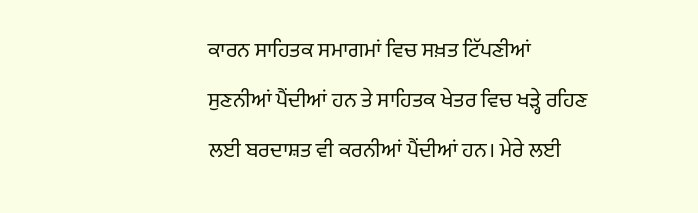ਕਾਰਨ ਸਾਹਿਤਕ ਸਮਾਗਮਾਂ ਵਿਚ ਸਖ਼ਤ ਟਿੱਪਣੀਆਂ ਸੁਣਨੀਆਂ ਪੈਂਦੀਆਂ ਹਨ ਤੇ ਸਾਹਿਤਕ ਖੇਤਰ ਵਿਚ ਖੜ੍ਹੇ ਰਹਿਣ ਲਈ ਬਰਦਾਸ਼ਤ ਵੀ ਕਰਨੀਆਂ ਪੈਂਦੀਆਂ ਹਨ। ਮੇਰੇ ਲਈ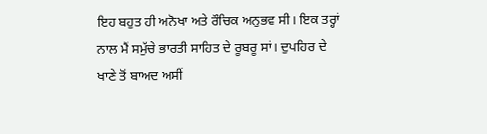ਇਹ ਬਹੁਤ ਹੀ ਅਨੋਖਾ ਅਤੇ ਰੌਚਿਕ ਅਨੁਭਵ ਸੀ। ਇਕ ਤਰ੍ਹਾਂ ਨਾਲ ਮੈਂ ਸਮੁੱਚੇ ਭਾਰਤੀ ਸਾਹਿਤ ਦੇ ਰੂਬਰੂ ਸਾਂ। ਦੁਪਹਿਰ ਦੇ ਖਾਣੇ ਤੋਂ ਬਾਅਦ ਅਸੀਂ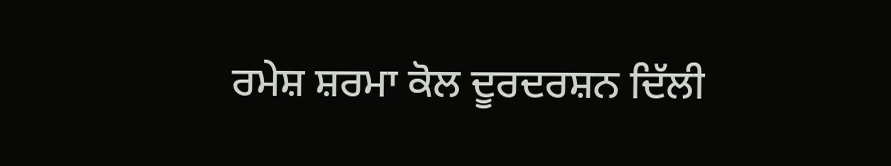ਰਮੇਸ਼ ਸ਼ਰਮਾ ਕੋਲ ਦੂਰਦਰਸ਼ਨ ਦਿੱਲੀ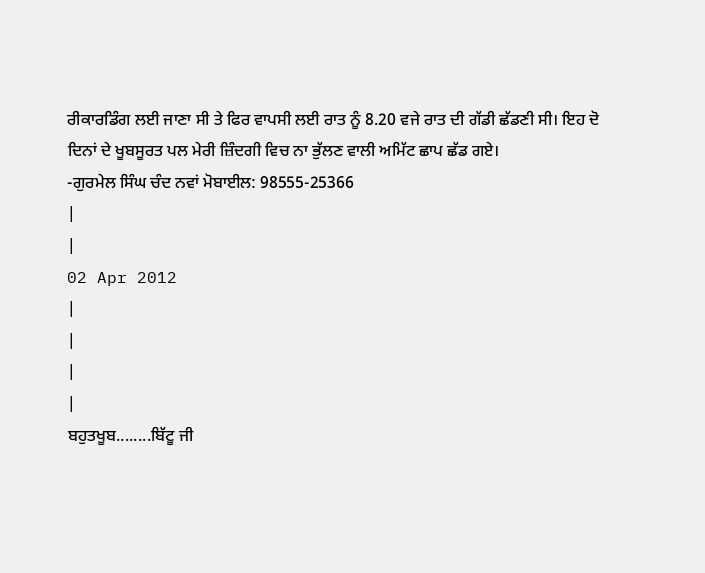ਰੀਕਾਰਡਿੰਗ ਲਈ ਜਾਣਾ ਸੀ ਤੇ ਫਿਰ ਵਾਪਸੀ ਲਈ ਰਾਤ ਨੂੰ 8.20 ਵਜੇ ਰਾਤ ਦੀ ਗੱਡੀ ਛੱਡਣੀ ਸੀ। ਇਹ ਦੋ ਦਿਨਾਂ ਦੇ ਖੂਬਸੂਰਤ ਪਲ ਮੇਰੀ ਜ਼ਿੰਦਗੀ ਵਿਚ ਨਾ ਭੁੱਲਣ ਵਾਲੀ ਅਮਿੱਟ ਛਾਪ ਛੱਡ ਗਏ।
-ਗੁਰਮੇਲ ਸਿੰਘ ਚੰਦ ਨਵਾਂ ਮੋਬਾਈਲ: 98555-25366
|
|
02 Apr 2012
|
|
|
|
ਬਹੁਤਖੂਬ........ਬਿੱਟੂ ਜੀ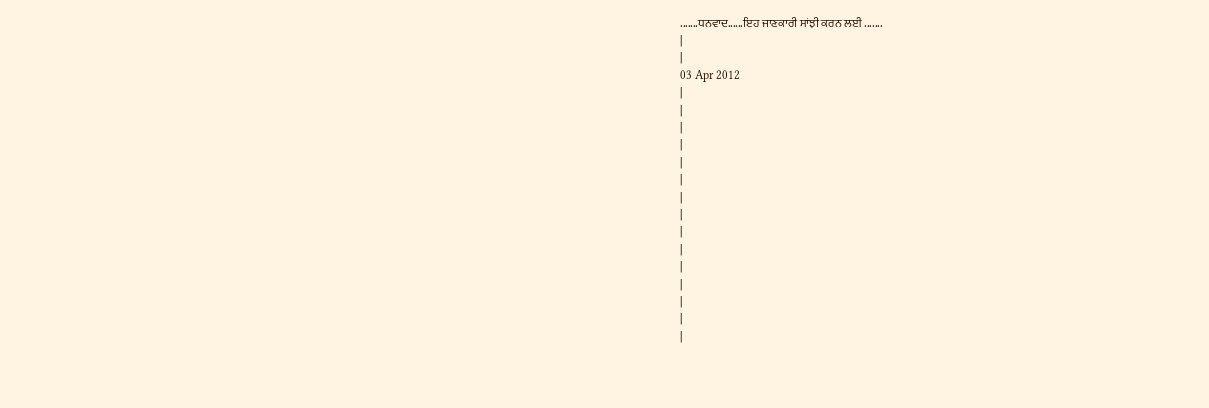.......ਧਨਵਾਦ......ਇਹ ਜਾਣਕਾਰੀ ਸਾਂਝੀ ਕਰਨ ਲਈ .......
|
|
03 Apr 2012
|
|
|
|
|
|
|
|
|
|
|
|
|
|
|